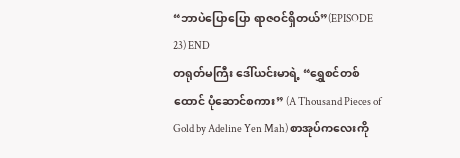“ဘာပဲပြောပြော ရာဇဝင်ရှိတယ်”(EPISODE 23) END
တရုတ်မကြီး ဒေါ်ယင်းမာရဲ့ “ရွှေစင်တစ်ထောင် ပုံဆောင်စကား” (A Thousand Pieces of Gold by Adeline Yen Mah) စာအုပ်ကလေးကို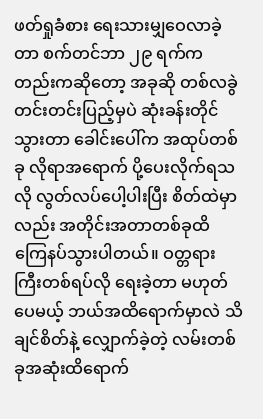ဖတ်ရှုခံစား ရေးသားမျှဝေလာခဲ့တာ စက်တင်ဘာ ၂၉ ရက်ကတည်းကဆိုတော့ အခုဆို တစ်လခွဲတင်းတင်းပြည့်မှပဲ ဆုံးခန်းတိုင်သွားတာ ခေါင်းပေါ်က အထုပ်တစ်ခု လိုရာအရောက် ပို့ပေးလိုက်ရသလို လွတ်လပ်ပေါ့ပါးပြီး စိတ်ထဲမှာလည်း အတိုင်းအတာတစ်ခုထိ ကြေနပ်သွားပါတယ်။ ဝတ္တရားကြီးတစ်ရပ်လို ရေးခဲ့တာ မဟုတ်ပေမယ့် ဘယ်အထိရောက်မှာလဲ သိချင်စိတ်နဲ့ လျှောက်ခဲ့တဲ့ လမ်းတစ်ခုအဆုံးထိရောက်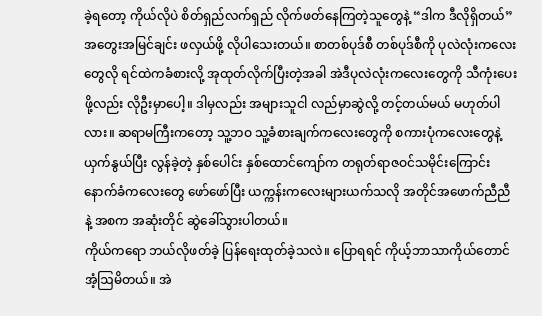ခဲ့ရတော့ ကိုယ်လိုပဲ စိတ်ရှည်လက်ရှည် လိုက်ဖတ်နေကြတဲ့သူတွေနဲ့ “ဒါက ဒီလိုရှိတယ်” အတွေးအမြင်ချင်း ဖလှယ်ဖို့ လိုပါသေးတယ်။ စာတစ်ပုဒ်စီ တစ်ပုဒ်စီကို ပုလဲလုံးကလေးတွေလို ရင်ထဲကခံစားလို့ အုထုတ်လိုက်ပြီးတဲ့အခါ အဲဒီပုလဲလုံးကလေးတွေကို သီကုံးပေးဖို့လည်း လိုဦးမှာပေါ့။ ဒါမှလည်း အများသူငါ လည်မှာဆွဲလို့ တင့်တယ်မယ် မဟုတ်ပါလား။ ဆရာမကြီးကတော့ သူ့ဘဝ သူ့ခံစားချက်ကလေးတွေကို စကားပုံကလေးတွေနဲ့ ယှက်နွယ်ပြီး လွန်ခဲ့တဲ့ နှစ်ပေါင်း နှစ်ထောင်ကျော်က တရုတ်ရာဇဝင်သမိုင်းကြောင်း နောက်ခံကလေးတွေ ဖော်ဖော်ပြီး ယက္ကန်းကလေးများယက်သလို အတိုင်အဖောက်ညီညီနဲ့ အစက အဆုံးတိုင် ဆွဲခေါ်သွားပါတယ်။
ကိုယ်ကရော ဘယ်လိုဖတ်ခဲ့ ပြန်ရေးထုတ်ခဲ့သလဲ။ ပြောရရင် ကိုယ့်ဘာသာကိုယ်တောင် အံ့ဩမိတယ်။ အဲ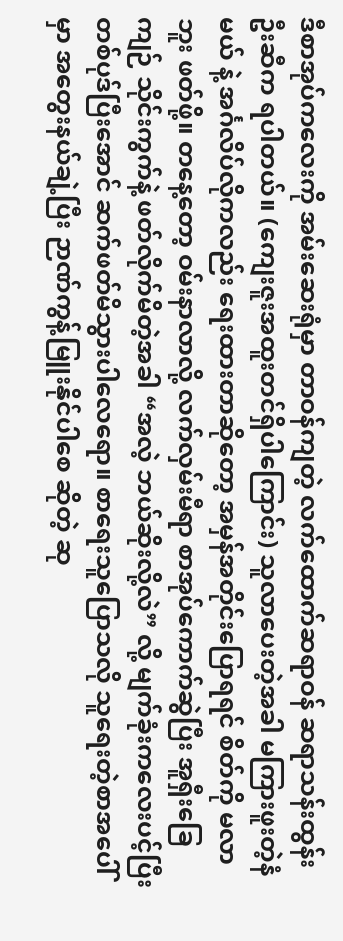ဒီစာအုပ်ကလေးကို အမ်းဆေးရုံမှာ တာဝန်ကျတဲ့ လက်ထောက်ဆရာဝန် ဆရာသန်းထွန်းဦးဆီက ရပါတယ်။ (ကျေးဇူးအထူးတင်ရှိပါကြောင်း) သူလာပေးတဲ့အခါ မကြားဖူးတဲ့နံမယ် နဲ့ အင်္ဂလိပ်လိုကလည်း ရေးထားတာဆိုတော့ အမှန်အတိုင်းပြောရရင် စိတ်ကို မလာဘူး ဖတ်ဖို့။ တနေ့တော့ ဝမ်းနာလာလို့ လက်လှမ်းမီရာ စာအုပ်ကောက်ဆွဲပြီး အူရှီးခြေကျဉ် သိုင်းကွက်နဲ့ ဖတ်လိုက်မိတဲ့အခါ “အလဲ့ ဘယ်ဆိုးလို့လဲ” လို့ မျက်ခုံးကလေးပင့်ပြီး တစ်ပုဒ်ပြီးအောင် ဆက်ဖတ်မိသွားပါလေရော။ စာရေးသူပြောသလို သူရေးတဲ့စာအပေါ်မှာ အတွေးနယ်ချဲ့ပြီး ဉာဏ်ကွန့်မြူးနိုင်ပါစေ ဆိုတဲ့ ဆု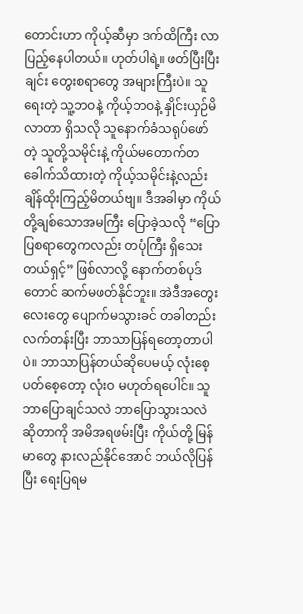တောင်းဟာ ကိုယ့်ဆီမှာ ဒက်ထိကြီး လာပြည့်နေပါတယ်။ ဟုတ်ပါရဲ့။ ဖတ်ပြီးပြီးချင်း တွေးစရာတွေ အများကြီးပဲ။ သူရေးတဲ့ သူ့ဘဝနဲ့ ကိုယ့်ဘဝနဲ့ နှိုင်းယှဉ်မိလာတာ ရှိသလို သူနောက်ခံသရုပ်ဖော်တဲ့ သူတို့သမိုင်းနဲ့ ကိုယ်မတောက်တခေါက်သိထားတဲ့ ကိုယ့်သမိုင်းနဲ့လည်း ချိန်ထိုးကြည့်မိတယ်ဗျ။ ဒီအခါမှာ ကိုယ်တို့ချစ်သောအမကြီး ပြောခဲ့သလို “ပြောပြစရာတွေကလည်း တပုံကြီး ရှိသေးတယ်ရှင့်” ဖြစ်လာလို့ နောက်တစ်ပုဒ်တောင် ဆက်မဖတ်နိုင်ဘူး။ အဲဒီအတွေးလေးတွေ ပျောက်မသွားခင် တခါတည်း လက်တန်းပြီး ဘာသာပြန်ရတော့တာပါပဲ။ ဘာသာပြန်တယ်ဆိုပေမယ့် လုံးစေ့ပတ်စေ့တော့ လုံးဝ မဟုတ်ရပေါင်။ သူဘာပြောချင်သလဲ ဘာပြောသွားသလဲဆိုတာကို အမိအရဖမ်းပြီး ကိုယ်တို့ မြန်မာတွေ နားလည်နိုင်အောင် ဘယ်လိုပြန်ပြီး ရေးပြရမ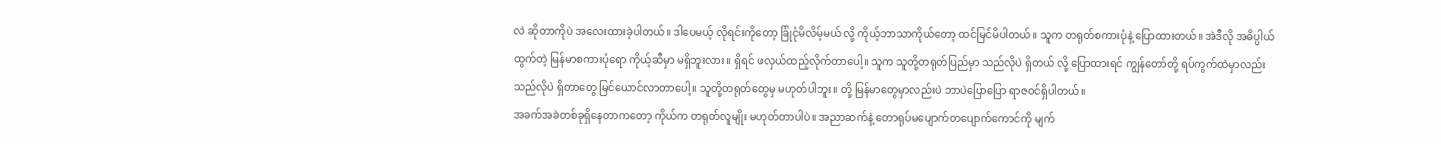လဲ ဆိုတာကိုပဲ အလေးထားခဲ့ပါတယ်။ ဒါပေမယ့် လိုရင်းကိုတော့ ခြုံငုံမိလိမ့်မယ် လို့ ကိုယ့်ဘာသာကိုယ်တော့ ထင်မြင်မိပါတယ်။ သူက တရုတ်စကားပုံနဲ့ ပြောထားတယ်။ အဲဒီလို အဓိပ္ပါယ်ထွက်တဲ့ မြန်မာစကားပုံရော ကိုယ့်ဆီမှာ မရှိဘူးလား။ ရှိရင် ဖလှယ်ထည့်လိုက်တာပေါ့။ သူက သူတို့တရုတ်ပြည်မှာ သည်လိုပဲ ရှိတယ် လို့ ပြောထားရင် ကျွန်တော်တို့ ရပ်ကွက်ထဲမှာလည်း သည်လိုပဲ ရှိတာတွေ မြင်ယောင်လာတာပေါ့။ သူတို့တရုတ်တွေမှ မဟုတ်ပါဘူး။ တို့ မြန်မာတွေမှာလည်းပဲ ဘာပဲပြောပြော ရာဇဝင်ရှိပါတယ်။
အခက်အခဲတစ်ခုရှိနေတာကတော့ ကိုယ်က တရုတ်လူမျိုး မဟုတ်တာပါပဲ။ အညာဆက်နဲ့ တောရုပ်မပျောက်တပျောက်ကောင်ကို မျက်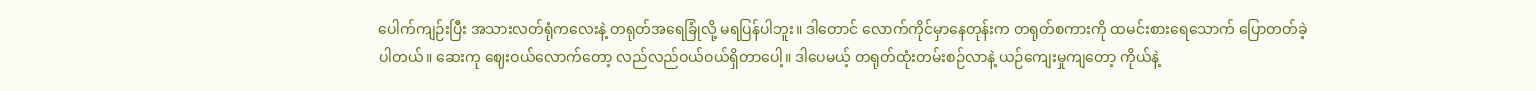ပေါက်ကျဉ်းပြီး အသားလတ်ရုံကလေးနဲ့ တရုတ်အရေခြုံလို့ မရပြန်ပါဘူး။ ဒါတောင် လောက်ကိုင်မှာနေတုန်းက တရုတ်စကားကို ထမင်းစားရေသောက် ပြောတတ်ခဲ့ပါတယ်။ ဆေးကု ဈေးဝယ်လောက်တော့ လည်လည်ဝယ်ဝယ်ရှိတာပေါ့။ ဒါပေမယ့် တရုတ်ထုံးတမ်းစဉ်လာနဲ့ ယဉ်ကျေးမှုကျတော့ ကိုယ်နဲ့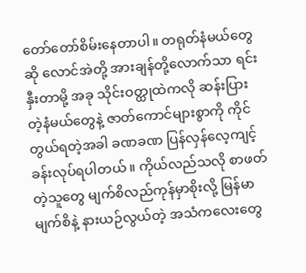တော်တော်စိမ်းနေတာပါ။ တရုတ်နံမယ်တွေဆို လောင်အဲတို့ အားချန်တို့လောက်သာ ရင်းနှီးတာမို့ အခု သိုင်းဝတ္ထုထဲကလို ဆန်းပြားတဲ့နံမယ်တွေနဲ့ ဇာတ်ကောင်များစွာကို ကိုင်တွယ်ရတဲ့အခါ ခဏခဏ ပြန်လှန်လေ့ကျင့်ခန်းလုပ်ရပါတယ်။ ကိုယ်လည်သလို စာဖတ်တဲ့သူတွေ မျက်စိလည်ကုန်မှာစိုးလို့ မြန်မာမျက်စိနဲ့ နားယဉ်လွယ်တဲ့ အသံကလေးတွေ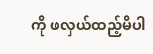ကို ဖလှယ်ထည့်မိပါ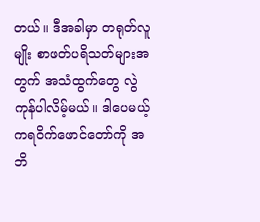တယ်။ ဒီအခါမှာ တရုတ်လူမျိုး စာဖတ်ပရိသတ်များအတွက် အသံထွက်တွေ လွဲကုန်ပါလိမ့်မယ်။ ဒါပေမယ့် ကရဝိက်ဖောင်တော်ကို အဘိ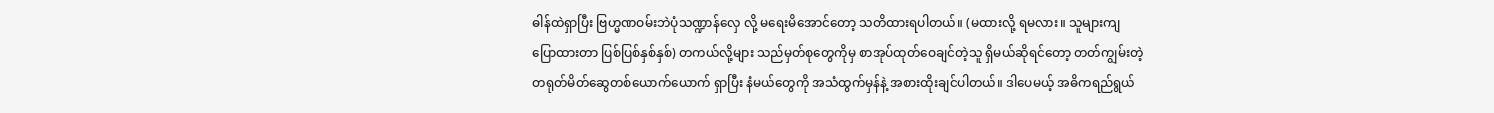ဓါန်ထဲရှာပြီး ဗြဟ္မဏဝမ်းဘဲပုံသဏ္ဍာန်လှေ လို့ မရေးမိအောင်တော့ သတိထားရပါတယ်။ (မထားလို့ ရမလား။ သူများကျ ပြောထားတာ ပြစ်ပြစ်နှစ်နှစ်) တကယ်လို့များ သည်မှတ်စုတွေကိုမှ စာအုပ်ထုတ်ဝေချင်တဲ့သူ ရှိမယ်ဆိုရင်တော့ တတ်ကျွမ်းတဲ့ တရုတ်မိတ်ဆွေတစ်ယောက်ယောက် ရှာပြီး နံမယ်တွေကို အသံထွက်မှန်နဲ့ အစားထိုးချင်ပါတယ်။ ဒါပေမယ့် အဓိကရည်ရွယ်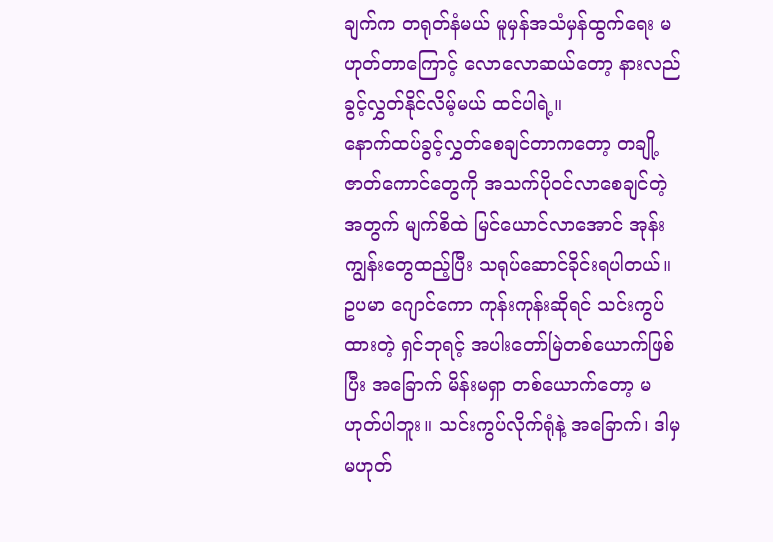ချက်က တရုတ်နံမယ် မူမှန်အသံမှန်ထွက်ရေး မဟုတ်တာကြောင့် လောလောဆယ်တော့ နားလည်ခွင့်လွှတ်နိုင်လိမ့်မယ် ထင်ပါရဲ့။
နောက်ထပ်ခွင့်လွှတ်စေချင်တာကတော့ တချို့ဇာတ်ကောင်တွေကို အသက်ပိုဝင်လာစေချင်တဲ့အတွက် မျက်စိထဲ မြင်ယောင်လာအောင် အုန်းကျွန်းတွေထည့်ပြီး သရုပ်ဆောင်ခိုင်းရပါတယ်။ ဥပမာ ဂျောင်ကော ကုန်းကုန်းဆိုရင် သင်းကွပ်ထားတဲ့ ရှင်ဘုရင့် အပါးတော်မြဲတစ်ယောက်ဖြစ်ပြီး အခြောက် မိန်းမရှာ တစ်ယောက်တော့ မဟုတ်ပါဘူး။ သင်းကွပ်လိုက်ရုံနဲ့ အခြောက်၊ ဒါမှမဟုတ်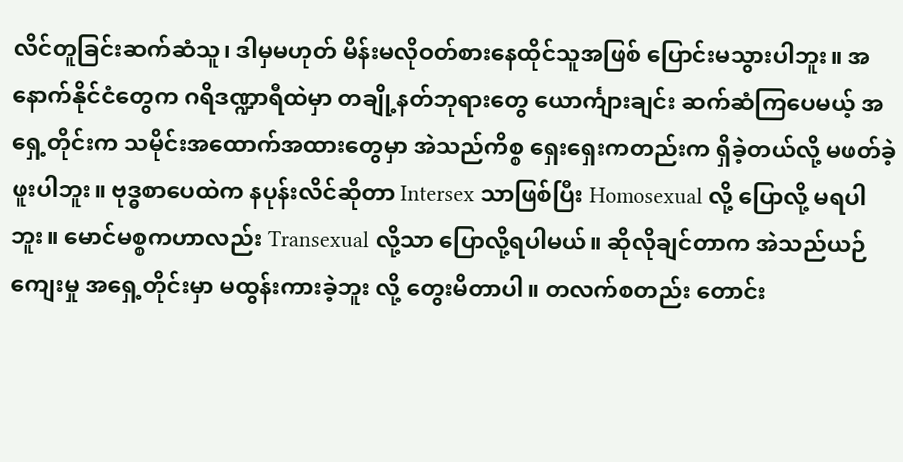လိင်တူခြင်းဆက်ဆံသူ၊ ဒါမှမဟုတ် မိန်းမလိုဝတ်စားနေထိုင်သူအဖြစ် ပြောင်းမသွားပါဘူး။ အနောက်နိုင်ငံတွေက ဂရိဒဏ္ဍာရီထဲမှာ တချို့နတ်ဘုရားတွေ ယောင်္ကျားချင်း ဆက်ဆံကြပေမယ့် အရှေ့တိုင်းက သမိုင်းအထောက်အထားတွေမှာ အဲသည်ကိစ္စ ရှေးရှေးကတည်းက ရှိခဲ့တယ်လို့ မဖတ်ခဲ့ဖူးပါဘူး။ ဗုဒ္ဓစာပေထဲက နပုန်းလိင်ဆိုတာ Intersex သာဖြစ်ပြီး Homosexual လို့ ပြောလို့ မရပါဘူး။ မောင်မစ္စကဟာလည်း Transexual လို့သာ ပြောလို့ရပါမယ်။ ဆိုလိုချင်တာက အဲသည်ယဉ်ကျေးမှု အရှေ့တိုင်းမှာ မထွန်းကားခဲ့ဘူး လို့ တွေးမိတာပါ။ တလက်စတည်း တောင်း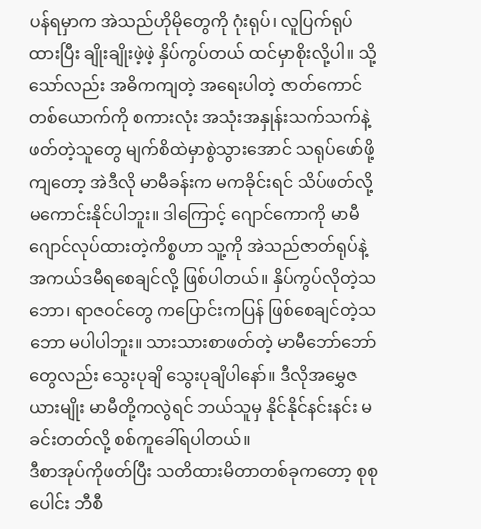ပန်ရမှာက အဲသည်ဟိုမိုတွေကို ဂုံးရုပ်၊ လူပြက်ရုပ်ထားပြီး ချိုးချိုးဖဲ့ဖဲ့ နှိပ်ကွပ်တယ် ထင်မှာစိုးလို့ပါ။ သို့သော်လည်း အဓိကကျတဲ့ အရေးပါတဲ့ ဇာတ်ကောင်တစ်ယောက်ကို စကားလုံး အသုံးအနှုန်းသက်သက်နဲ့ ဖတ်တဲ့သူတွေ မျက်စိထဲမှာစွဲသွားအောင် သရုပ်ဖော်ဖို့ကျတော့ အဲဒီလို မာမီခန်းက မကခိုင်းရင် သိပ်ဖတ်လို့ မကောင်းနိုင်ပါဘူး။ ဒါကြောင့် ဂျောင်ကောကို မာမီဂျောင်လုပ်ထားတဲ့ကိစ္စဟာ သူ့ကို အဲသည်ဇာတ်ရုပ်နဲ့ အကယ်ဒမီရစေချင်လို့ ဖြစ်ပါတယ်။ နှိပ်ကွပ်လိုတဲ့သဘော၊ ရာဇဝင်တွေ ကပြောင်းကပြန် ဖြစ်စေချင်တဲ့သဘော မပါပါဘူး။ သားသားစာဖတ်တဲ့ မာမီဘော်ဘော်တွေလည်း သွေးပုချိ သွေးပုချိပါနော်။ ဒီလိုအမွှေဇယားမျိုး မာမီတို့ကလွဲရင် ဘယ်သူမှ နိုင်နိုင်နင်းနင်း မခင်းတတ်လို့ စစ်ကူခေါ်ရပါတယ်။
ဒီစာအုပ်ကိုဖတ်ပြီး သတိထားမိတာတစ်ခုကတော့ စုစုပေါင်း ဘီစီ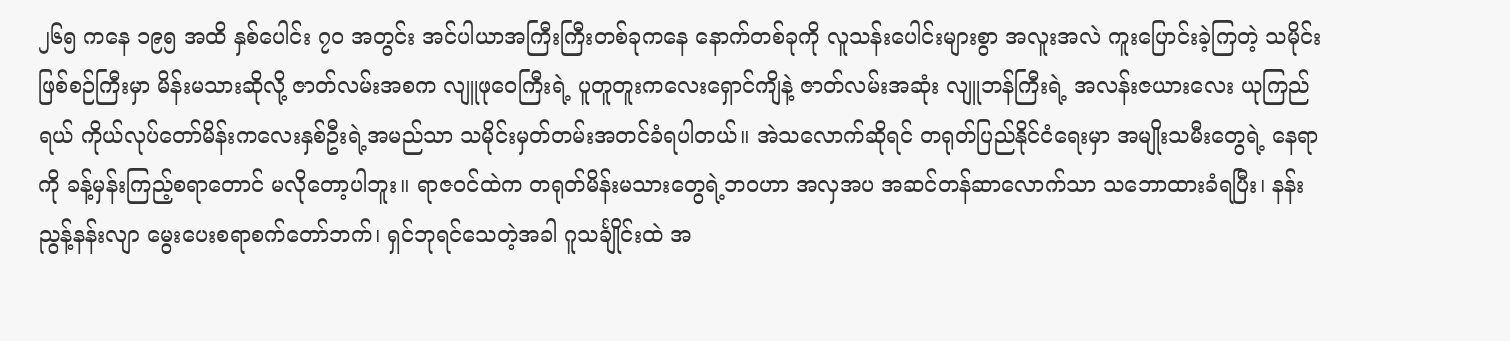၂၆၅ ကနေ ၁၉၅ အထိ နှစ်ပေါင်း ၇ဝ အတွင်း အင်ပါယာအကြီးကြီးတစ်ခုကနေ နောက်တစ်ခုကို လူသန်းပေါင်းများစွာ အလူးအလဲ ကူးပြောင်းခဲ့ကြတဲ့ သမိုင်းဖြစ်စဉ်ကြီးမှာ မိန်းမသားဆိုလို့ ဇာတ်လမ်းအစက လျူဖုဝေကြီးရဲ့ ပူတူတူးကလေးရှောင်ကျိနဲ့ ဇာတ်လမ်းအဆုံး လျူဘန်ကြီးရဲ့ အလန်းဇယားလေး ယုကြည်ရယ် ကိုယ်လုပ်တော်မိန်းကလေးနှစ်ဦးရဲ့အမည်သာ သမိုင်းမှတ်တမ်းအတင်ခံရပါတယ်။ အဲသလောက်ဆိုရင် တရုတ်ပြည်နိုင်ငံရေးမှာ အမျိုးသမီးတွေရဲ့ နေရာကို ခန့်မှန်းကြည့်စရာတောင် မလိုတော့ပါဘူး။ ရာဇဝင်ထဲက တရုတ်မိန်းမသားတွေရဲ့ဘဝဟာ အလှအပ အဆင်တန်ဆာလောက်သာ သဘောထားခံရပြီး၊ နန်းညွန့်နန်းလျာ မွေးပေးစရာစက်တော်ဘက်၊ ရှင်ဘုရင်သေတဲ့အခါ ဂူသင်္ချိုင်းထဲ အ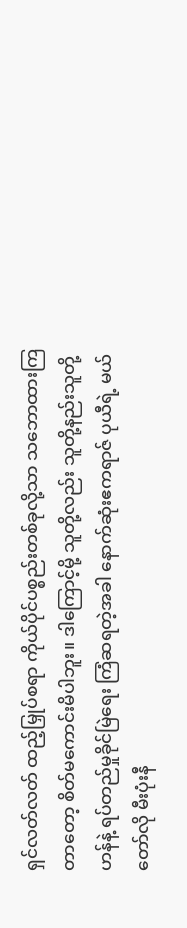ရှင်လတ်လတ် ထည့်မြှုပ်စရာ ကိုယ်ပိုင်ပစ္စည်းတစ်ခုလို့သာ သဘောထားကြတာတော့ စိတ်မကောင်းမိပါဘူး။ ဒါကြောင့်မို့ သူတို့လည်း သူတို့နည်းသူတို့ဟန်နဲ့ ရပ်တည်မှုခိုင်မြဲရေး ကြံဆရတဲ့အခါ နောက်ဆုံးဧကရာဇ် ပုယီရဲ့ မယ်တော်လို မီးပုံးနီ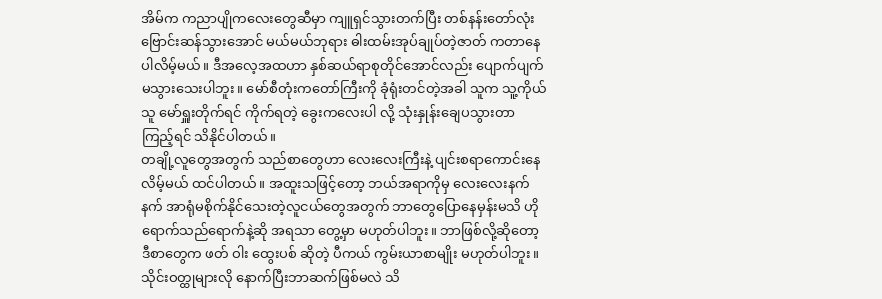အိမ်က ကညာပျိုကလေးတွေဆီမှာ ကျူရှင်သွားတက်ပြီး တစ်နန်းတော်လုံး ဗြောင်းဆန်သွားအောင် မယ်မယ်ဘုရား ဓါးထမ်းအုပ်ချုပ်တဲ့ဇာတ် ကတာနေပါလိမ့်မယ်။ ဒီအလေ့အထဟာ နှစ်ဆယ်ရာစုတိုင်အောင်လည်း ပျောက်ပျက်မသွားသေးပါဘူး။ မော်စီတုံးကတော်ကြီးကို ခုံရုံးတင်တဲ့အခါ သူက သူ့ကိုယ်သူ မော်ရှူးတိုက်ရင် ကိုက်ရတဲ့ ခွေးကလေးပါ လို့ သုံးနှုန်းချေပသွားတာကြည့်ရင် သိနိုင်ပါတယ်။
တချို့လူတွေအတွက် သည်စာတွေဟာ လေးလေးကြီးနဲ့ ပျင်းစရာကောင်းနေလိမ့်မယ် ထင်ပါတယ်။ အထူးသဖြင့်တော့ ဘယ်အရာကိုမှ လေးလေးနက်နက် အာရုံမစိုက်နိုင်သေးတဲ့လူငယ်တွေအတွက် ဘာတွေပြောနေမှန်းမသိ ဟိုရောက်သည်ရောက်နဲ့ဆို အရသာ တွေ့မှာ မဟုတ်ပါဘူး။ ဘာဖြစ်လို့ဆိုတော့ ဒီစာတွေက ဖတ် ဝါး ထွေးပစ် ဆိုတဲ့ ပီကယ် ကွမ်းယာစာမျိုး မဟုတ်ပါဘူး။ သိုင်းဝတ္ထုများလို နောက်ပြီးဘာဆက်ဖြစ်မလဲ သိ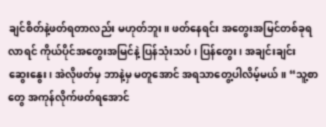ချင်စိတ်နဲ့ဖတ်ရတာလည်း မဟုတ်ဘူး။ ဖတ်နေရင်း အတွေးအမြင်တစ်ခုရလာရင် ကိုယ်ပိုင်အတွေးအမြင်နဲ့ ပြန်သုံးသပ်၊ ပြန်တွေး၊ အချင်းချင်း ဆွေးနွေး၊ အဲလိုဖတ်မှ ဘာနဲ့မှ မတူအောင် အရသာတွေ့ပါလိမ့်မယ်။ “သူ့စာတွေ အကုန်လိုက်ဖတ်ရအောင်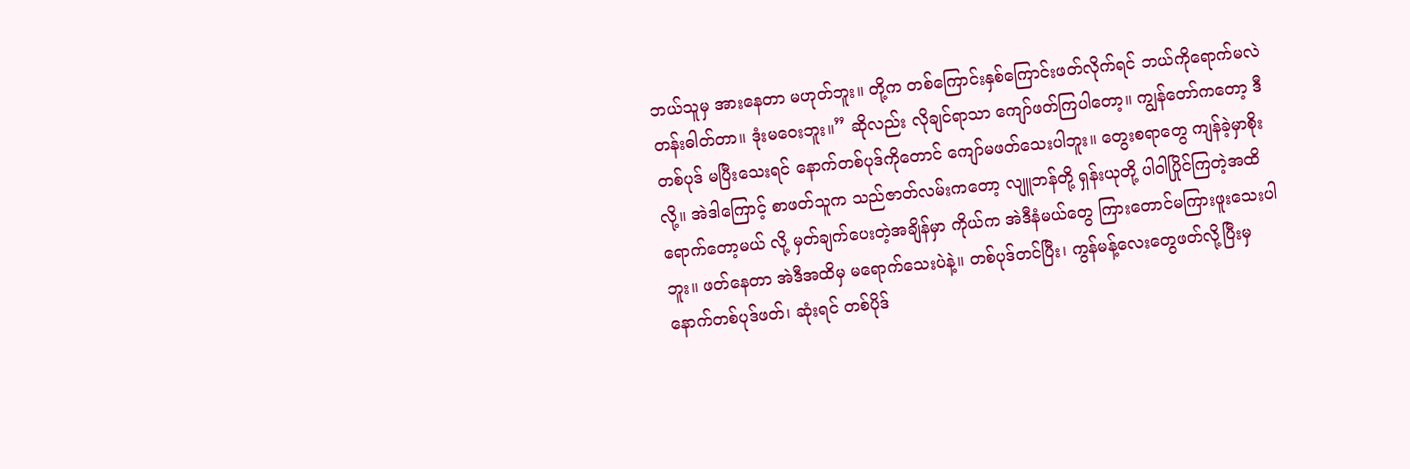ဘယ်သူမှ အားနေတာ မဟုတ်ဘူး။ တို့က တစ်ကြောင်းနှစ်ကြောင်းဖတ်လိုက်ရင် ဘယ်ကိုရောက်မလဲ တန်းဓါတ်တာ။ ဒုံးမဝေးဘူး။” ဆိုလည်း လိုချင်ရာသာ ကျော်ဖတ်ကြပါတော့။ ကျွန်တော်ကတော့ ဒီတစ်ပုဒ် မပြီးသေးရင် နောက်တစ်ပုဒ်ကိုတောင် ကျော်မဖတ်သေးပါဘူး။ တွေးစရာတွေ ကျန်ခဲ့မှာစိုးလို့။ အဲဒါကြောင့် စာဖတ်သူက သည်ဇာတ်လမ်းကတော့ လျူဘန်တို့ ရှန်းယုတို့ ပါဝါပြိုင်ကြတဲ့အထိရောက်တော့မယ် လို့ မှတ်ချက်ပေးတဲ့အချိန်မှာ ကိုယ်က အဲဒီနံမယ်တွေ ကြားတောင်မကြားဖူးသေးပါဘူး။ ဖတ်နေတာ အဲဒီအထိမှ မရောက်သေးပဲနဲ့။ တစ်ပုဒ်တင်ပြီး၊ ကွန်မန့်လေးတွေဖတ်လို့ပြီးမှ နောက်တစ်ပုဒ်ဖတ်၊ ဆုံးရင် တစ်ပိုဒ်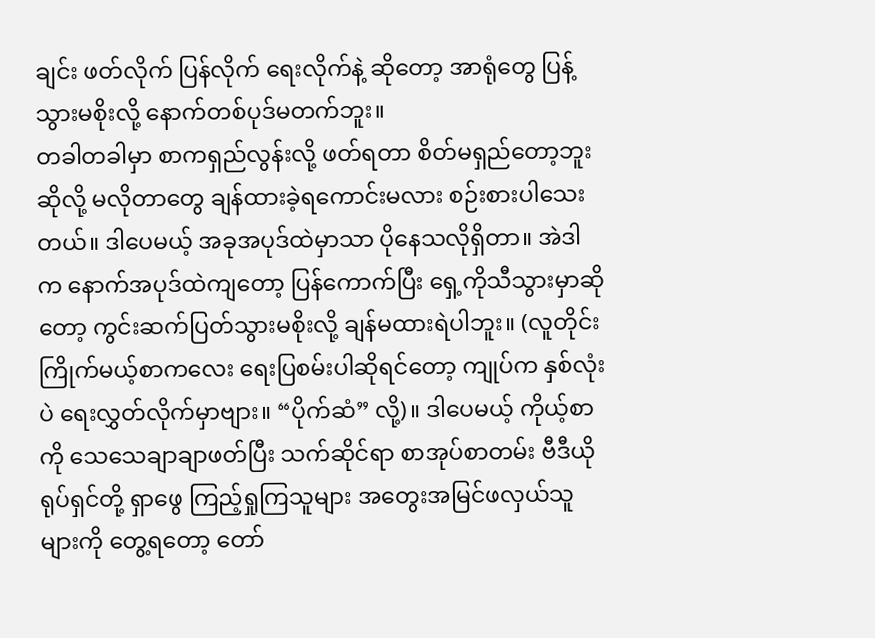ချင်း ဖတ်လိုက် ပြန်လိုက် ရေးလိုက်နဲ့ ဆိုတော့ အာရုံတွေ ပြန့်သွားမစိုးလို့ နောက်တစ်ပုဒ်မတက်ဘူး။
တခါတခါမှာ စာကရှည်လွန်းလို့ ဖတ်ရတာ စိတ်မရှည်တော့ဘူးဆိုလို့ မလိုတာတွေ ချန်ထားခဲ့ရကောင်းမလား စဉ်းစားပါသေးတယ်။ ဒါပေမယ့် အခုအပုဒ်ထဲမှာသာ ပိုနေသလိုရှိတာ။ အဲဒါက နောက်အပုဒ်ထဲကျတော့ ပြန်ကောက်ပြီး ရှေ့ကိုသီသွားမှာဆိုတော့ ကွင်းဆက်ပြတ်သွားမစိုးလို့ ချန်မထားရဲပါဘူး။ (လူတိုင်းကြိုက်မယ့်စာကလေး ရေးပြစမ်းပါဆိုရင်တော့ ကျုပ်က နှစ်လုံးပဲ ရေးလွှတ်လိုက်မှာဗျား။ “ပိုက်ဆံ” လို့)။ ဒါပေမယ့် ကိုယ့်စာကို သေသေချာချာဖတ်ပြီး သက်ဆိုင်ရာ စာအုပ်စာတမ်း ဗီဒီယို ရုပ်ရှင်တို့ ရှာဖွေ ကြည့်ရှုကြသူများ အတွေးအမြင်ဖလှယ်သူများကို တွေ့ရတော့ တော်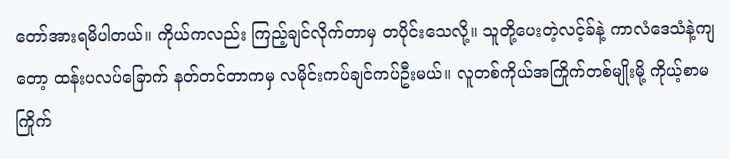တော်အားရမိပါတယ်။ ကိုယ်ကလည်း ကြည့်ချင်လိုက်တာမှ တပိုင်းသေလို့။ သူတို့ပေးတဲ့လင့်ခ်နဲ့ ကာလံဒေသံနဲ့ကျတော့ ထန်းပလပ်ခြောက် နတ်တင်တာကမှ လမိုင်းကပ်ချင်ကပ်ဦးမယ်။ လူတစ်ကိုယ်အကြိုက်တစ်မျိုးမို့ ကိုယ့်စာမကြိုက်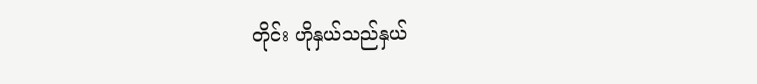တိုင်း ဟိုနှယ်သည်နှယ်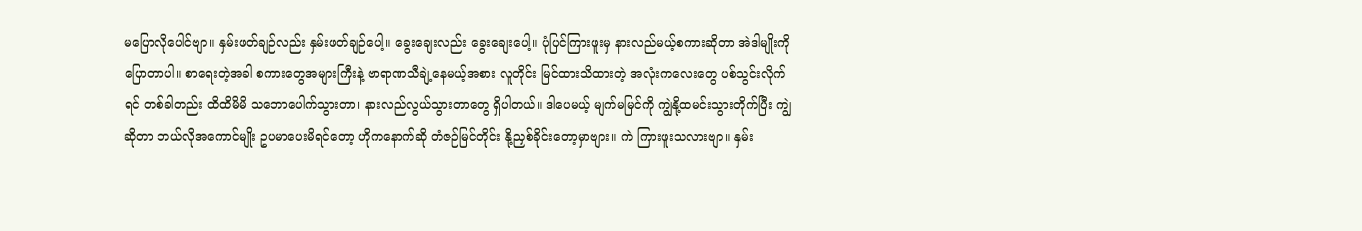မပြောလိုပေါင်ဗျာ။ နှမ်းဖတ်ချဉ်လည်း နှမ်းဖတ်ချဉ်ပေါ့။ ခွေးချေးလည်း ခွေးချေးပေါ့။ ပုံပြင်ကြားဖူးမှ နားလည်မယ့်စကားဆိုတာ အဲဒါမျိုးကို ပြောတာပါ။ စာရေးတဲ့အခါ စကားတွေအများကြီးနဲ့ ဗာရာဏသီချဲ့နေမယ့်အစား လူတိုင်း မြင်ထားသိထားတဲ့ အလုံးကလေးတွေ ပစ်သွင်းလိုက်ရင် တစ်ခါတည်း ထိထိမိမိ သဘောပေါက်သွားတာ၊ နားလည်လွယ်သွားတာတွေ ရှိပါတယ်။ ဒါပေမယ့် မျက်မမြင်ကို ကျွဲနို့ထမင်းသွားတိုက်ပြီး ကျွဲဆိုတာ ဘယ်လိုအကောင်မျိုး ဥပမာပေးမိရင်တော့ ဟိုကနောက်ဆို တံဇဉ်မြင်တိုင်း နို့ညှစ်ခိုင်းတော့မှာဗျား။ ကဲ ကြားဖူးသလားဗျာ။ နှမ်း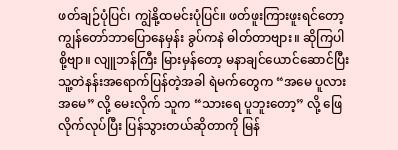ဖတ်ချဉ်ပုံပြင်၊ ကျွဲနို့ထမင်းပုံပြင်။ ဖတ်ဖူးကြားဖူးရင်တော့ ကျွန်တော်ဘာပြောနေမှန်း ခွပ်ကနဲ ဓါတ်တာဗျား။ ဆိုကြပါစို့ဗျာ။ လျူဘန်ကြီး မြားမှန်တော့ မနာချင်ယောင်ဆောင်ပြီး သူ့တဲနန်းအရောက်ပြန်တဲ့အခါ ရဲမက်တွေက “အမေ ပူလားအမေ” လို့ မေးလိုက် သူက “သားရေ ပူဘူးတော့” လို့ ဖြေလိုက်လုပ်ပြီး ပြန်သွားတယ်ဆိုတာကို မြန်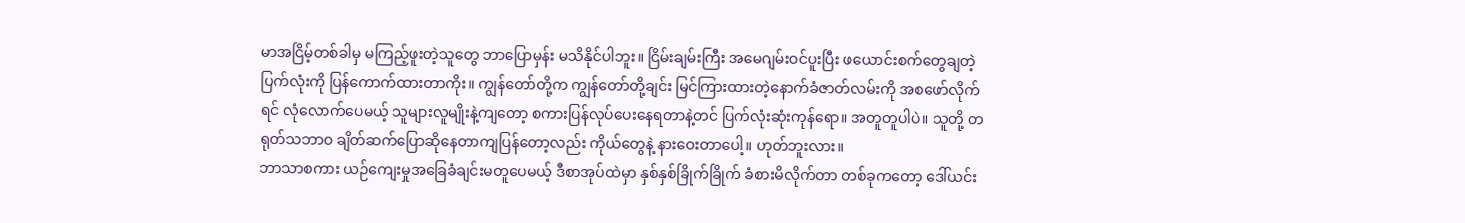မာအငြိမ့်တစ်ခါမှ မကြည့်ဖူးတဲ့သူတွေ ဘာပြောမှန်း မသိနိုင်ပါဘူး။ ငြိမ်းချမ်းကြီး အမေဂျမ်းဝင်ပူးပြီး ဖယောင်းစက်တွေချတဲ့ပြက်လုံးကို ပြန်ကောက်ထားတာကိုး။ ကျွန်တော်တို့က ကျွန်တော်တို့ချင်း မြင်ကြားထားတဲ့နောက်ခံဇာတ်လမ်းကို အစဖော်လိုက်ရင် လုံလောက်ပေမယ့် သူများလူမျိုးနဲ့ကျတော့ စကားပြန်လုပ်ပေးနေရတာနဲ့တင် ပြက်လုံးဆုံးကုန်ရော။ အတူတူပါပဲ။ သူတို့ တရုတ်သဘာဝ ချိတ်ဆက်ပြောဆိုနေတာကျပြန်တော့လည်း ကိုယ်တွေနဲ့ နားဝေးတာပေါ့။ ဟုတ်ဘူးလား။
ဘာသာစကား ယဉ်ကျေးမှုအခြေခံချင်းမတူပေမယ့် ဒီစာအုပ်ထဲမှာ နှစ်နှစ်ခြိုက်ခြိုက် ခံစားမိလိုက်တာ တစ်ခုကတော့ ဒေါ်ယင်း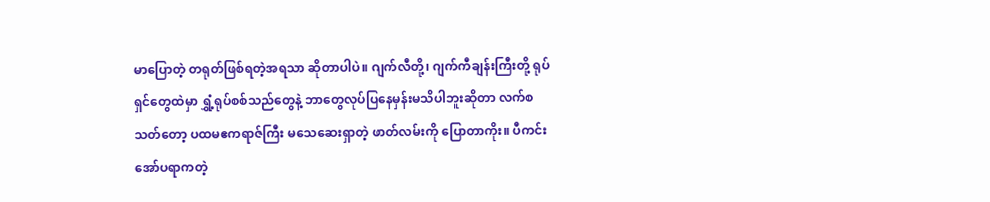မာပြောတဲ့ တရုတ်ဖြစ်ရတဲ့အရသာ ဆိုတာပါပဲ။ ဂျက်လီတို့၊ ဂျက်ကီချန်းကြီးတို့ ရုပ်ရှင်တွေထဲမှာ ရွှံ့ရုပ်စစ်သည်တွေနဲ့ ဘာတွေလုပ်ပြနေမှန်းမသိပါဘူးဆိုတာ လက်စသတ်တော့ ပထမဧကရာဇ်ကြီး မသေဆေးရှာတဲ့ ဖာတ်လမ်းကို ပြောတာကိုး။ ပီကင်းအော်ပရာကတဲ့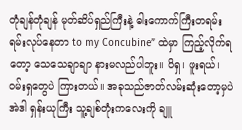တုံချန်တုံချန် မုတ်ဆိပ်ရှည်ကြီးနဲ့ ဓါးကောက်ကြီးတရမ်းရမ်းလုပ်နေတာ to my Concubine” ထဲမှာ ကြည့်လိုက်ရတော့ သေသေချာချာ နားမလည်ပါဘူး။ ပိရှ၊ ဖူးရယ်၊ ဝမ်းရှတွေပဲ ကြားတယ်။ အခုသည်ဇာတ်လမ်းဆုံးတော့မှပဲ အဲဒါ ရှန်းယုကြီး သူ့ချစ်တုံးကလေးကို ချူ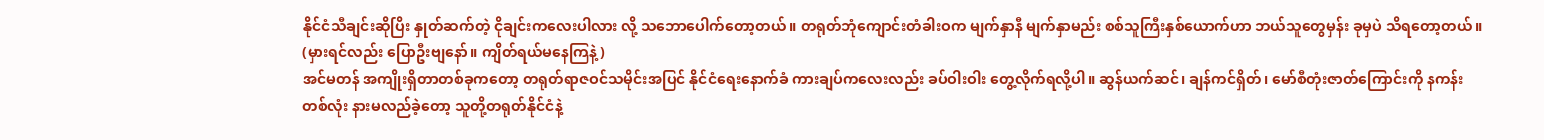နိုင်ငံသီချင်းဆိုပြိး နှုတ်ဆက်တဲ့ ငိုချင်းကလေးပါလား လို့ သဘောပေါက်တော့တယ်။ တရုတ်ဘုံကျောင်းတံခါးဝက မျက်နှာနီ မျက်နှာမည်း စစ်သူကြီးနှစ်ယောက်ဟာ ဘယ်သူတွေမှန်း ခုမှပဲ သိရတော့တယ်။ (မှားရင်လည်း ပြောဦးဗျနော်။ ကျိတ်ရယ်မနေကြနဲ့)
အင်မတန် အကျိုးရှိတာတစ်ခုကတော့ တရုတ်ရာဇဝင်သမိုင်းအပြင် နိုင်ငံရေးနောက်ခံ ကားချပ်ကလေးလည်း ခပ်ဝါးဝါး တွေ့လိုက်ရလို့ပါ။ ဆွန်ယက်ဆင်၊ ချန်ကင်ရှိတ်၊ မော်စီတုံးဇာတ်ကြောင်းကို နကန်းတစ်လုံး နားမလည်ခဲ့တော့ သူတို့တရုတ်နိုင်ငံနဲ့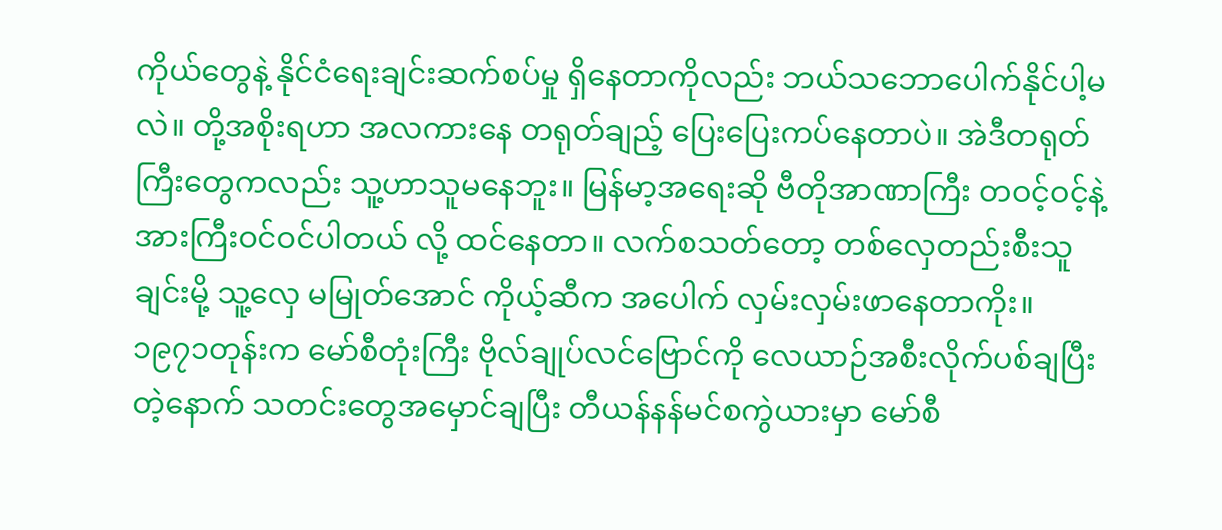ကိုယ်တွေနဲ့ နိုင်ငံရေးချင်းဆက်စပ်မှု ရှိနေတာကိုလည်း ဘယ်သဘောပေါက်နိုင်ပါ့မလဲ။ တို့အစိုးရဟာ အလကားနေ တရုတ်ချည့် ပြေးပြေးကပ်နေတာပဲ။ အဲဒီတရုတ်ကြီးတွေကလည်း သူ့ဟာသူမနေဘူး။ မြန်မာ့အရေးဆို ဗီတိုအာဏာကြီး တဝင့်ဝင့်နဲ့ အားကြီးဝင်ဝင်ပါတယ် လို့ ထင်နေတာ။ လက်စသတ်တော့ တစ်လှေတည်းစီးသူချင်းမို့ သူ့လှေ မမြုတ်အောင် ကိုယ့်ဆီက အပေါက် လှမ်းလှမ်းဖာနေတာကိုး။ ၁၉၇၁တုန်းက မော်စီတုံးကြီး ဗိုလ်ချုပ်လင်ဗြောင်ကို လေယာဉ်အစီးလိုက်ပစ်ချပြီးတဲ့နောက် သတင်းတွေအမှောင်ချပြီး တီယန်နန်မင်စကွဲယားမှာ မော်စီ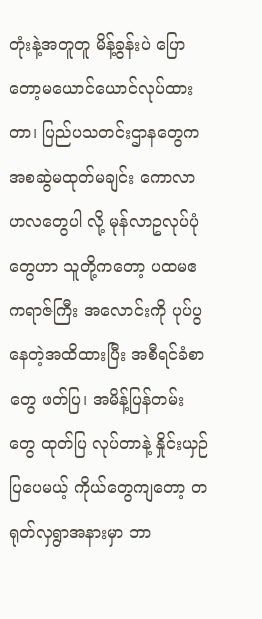တုံးနဲ့အတူတူ မိန့်ခွန်းပဲ ပြောတော့မယောင်ယောင်လုပ်ထားတာ၊ ပြည်ပသတင်းဌာနတွေက အစဆွဲမထုတ်မချင်း ကောလာဟလတွေပါ လို့ မုန်လာဥလုပ်ပုံတွေဟာ သူတို့ကတော့ ပထမဧကရာဇ်ကြီး အလောင်းကို ပုပ်ပွနေတဲ့အထိထားပြီး အစီရင်ခံစာတွေ ဖတ်ပြ၊ အမိန့်ပြန်တမ်းတွေ ထုတ်ပြ လုပ်တာနဲ့ နှိုင်းယှဉ်ပြပေမယ့် ကိုယ်တွေကျတော့ တရုတ်လှရွာအနားမှာ ဘာ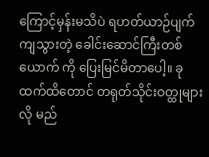ကြောင့်မှန်းမသိပဲ ရဟတ်ယာဉ်ပျက်ကျသွားတဲ့ ခေါင်းဆောင်ကြီးတစ်ယောက် ကို ပြေးမြင်မိတာပေါ့။ ခုထက်ထိတောင် တရုတ်သိုင်းဝတ္ထုများလို မည်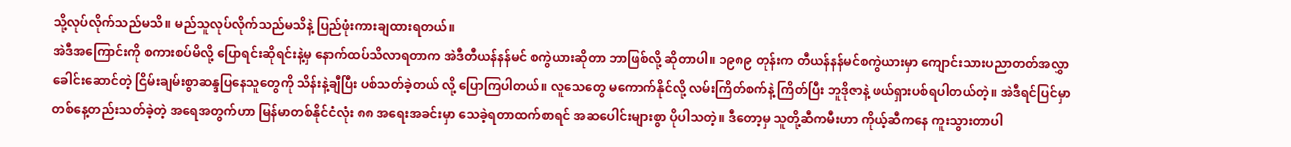သို့လုပ်လိုက်သည်မသိ။ မည်သူလုပ်လိုက်သည်မသိနဲ့ ပြည်ဖုံးကားချထားရတယ်။
အဲဒီအကြောင်းကို စကားစပ်မိလို့ ပြောရင်းဆိုရင်းနဲ့မှ နောက်ထပ်သိလာရတာက အဲဒီတီယန်နန်မင် စကွဲယားဆိုတာ ဘာဖြစ်လို့ ဆိုတာပါ။ ၁၉၈၉ တုန်းက တီယန်နန်မင်စကွဲယားမှာ ကျောင်းသားပညာတတ်အလွှာခေါင်းဆောင်တဲ့ ငြိမ်းချမ်းစွာဆန္ဒပြနေသူတွေကို သိန်းနဲ့ချီပြီး ပစ်သတ်ခဲ့တယ် လို့ ပြောကြပါတယ်။ လူသေတွေ မကောက်နိုင်လို့ လမ်းကြိတ်စက်နဲ့ ကြိတ်ပြီး ဘူဒိုဇာနဲ့ ဖယ်ရှားပစ်ရပါတယ်တဲ့။ အဲဒီရင်ပြင်မှာ တစ်နေ့တည်းသတ်ခဲ့တဲ့ အရေအတွက်ဟာ မြန်မာတစ်နိုင်ငံလုံး ၈၈ အရေးအခင်းမှာ သေခဲ့ရတာထက်စာရင် အဆပေါင်းများစွာ ပိုပါသတဲ့။ ဒီတော့မှ သူတို့ဆီကမီးဟာ ကိုယ့်ဆီကနေ ကူးသွားတာပါ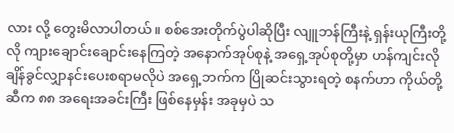လား လို့ တွေးမိလာပါတယ်။ စစ်အေးတိုက်ပွဲပါဆိုပြီး လျူဘန်ကြီးနဲ့ ရှန်းယုကြီးတို့လို ကျားချောင်းချောင်းနေကြတဲ့ အနောက်အုပ်စုနဲ့ အရှေ့အုပ်စုတို့မှာ ဟန်ကျင်းလို ချိန်ခွင်လျှာနင်းပေးစရာမလိုပဲ အရှေ့ဘက်က ပြိုဆင်းသွားရတဲ့ စနက်ဟာ ကိုယ်တို့ဆီက ၈၈ အရေးအခင်းကြီး ဖြစ်နေမှန်း အခုမှပဲ သ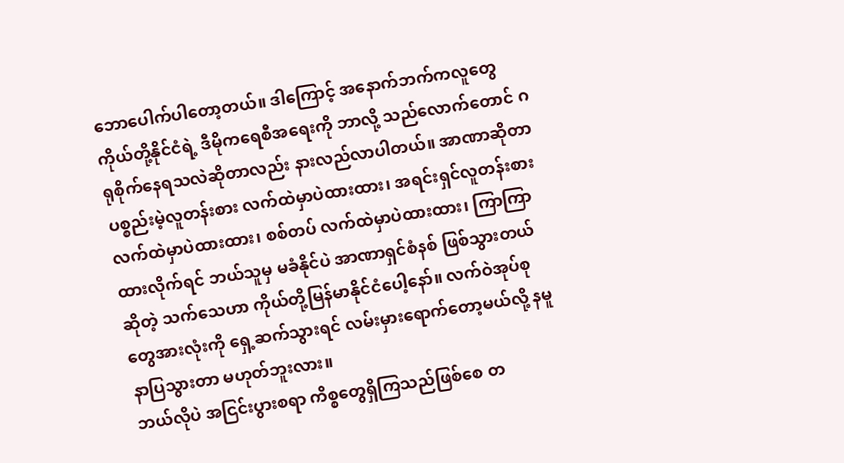ဘောပေါက်ပါတော့တယ်။ ဒါကြောင့် အနောက်ဘက်ကလူတွေ ကိုယ်တို့နိုင်ငံရဲ့ ဒီမိုကရေစီအရေးကို ဘာလို့ သည်လောက်တောင် ဂရုစိုက်နေရသလဲဆိုတာလည်း နားလည်လာပါတယ်။ အာဏာဆိုတာ ပစ္စည်းမဲ့လူတန်းစား လက်ထဲမှာပဲထားထား၊ အရင်းရှင်လူတန်းစား လက်ထဲမှာပဲထားထား၊ စစ်တပ် လက်ထဲမှာပဲထားထား၊ ကြာကြာထားလိုက်ရင် ဘယ်သူမှ မခံနိုင်ပဲ အာဏာရှင်စံနစ် ဖြစ်သွားတယ်ဆိုတဲ့ သက်သေဟာ ကိုယ်တို့မြန်မာနိုင်ငံပေါ့နော်။ လက်ဝဲအုပ်စုတွေအားလုံးကို ရှေ့ဆက်သွားရင် လမ်းမှားရောက်တော့မယ်လို့ နမူနာပြသွားတာ မဟုတ်ဘူးလား။
ဘယ်လိုပဲ အငြင်းပွားစရာ ကိစ္စတွေရှိကြသည်ဖြစ်စေ တ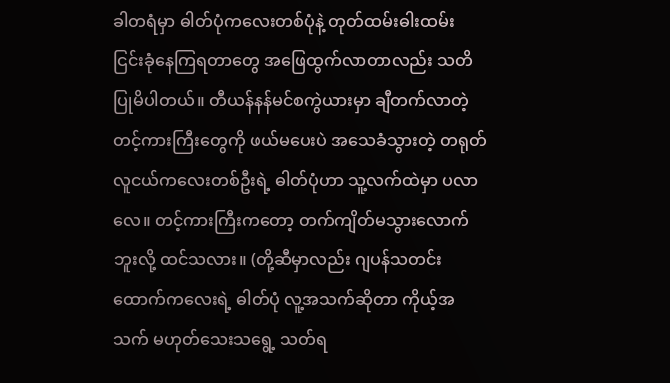ခါတရံမှာ ဓါတ်ပုံကလေးတစ်ပုံနဲ့ တုတ်ထမ်းဓါးထမ်း ငြင်းခုံနေကြရတာတွေ အဖြေထွက်လာတာလည်း သတိပြုမိပါတယ်။ တီယန်နန်မင်စကွဲယားမှာ ချီတက်လာတဲ့ တင့်ကားကြီးတွေကို ဖယ်မပေးပဲ အသေခံသွားတဲ့ တရုတ်လူငယ်ကလေးတစ်ဦးရဲ့ ဓါတ်ပုံဟာ သူ့လက်ထဲမှာ ပလာလေ။ တင့်ကားကြီးကတော့ တက်ကျိတ်မသွားလောက်ဘူးလို့ ထင်သလား။ (တို့ဆီမှာလည်း ဂျပန်သတင်းထောက်ကလေးရဲ့ ဓါတ်ပုံ လူ့အသက်ဆိုတာ ကိုယ့်အသက် မဟုတ်သေးသရွေ့ သတ်ရ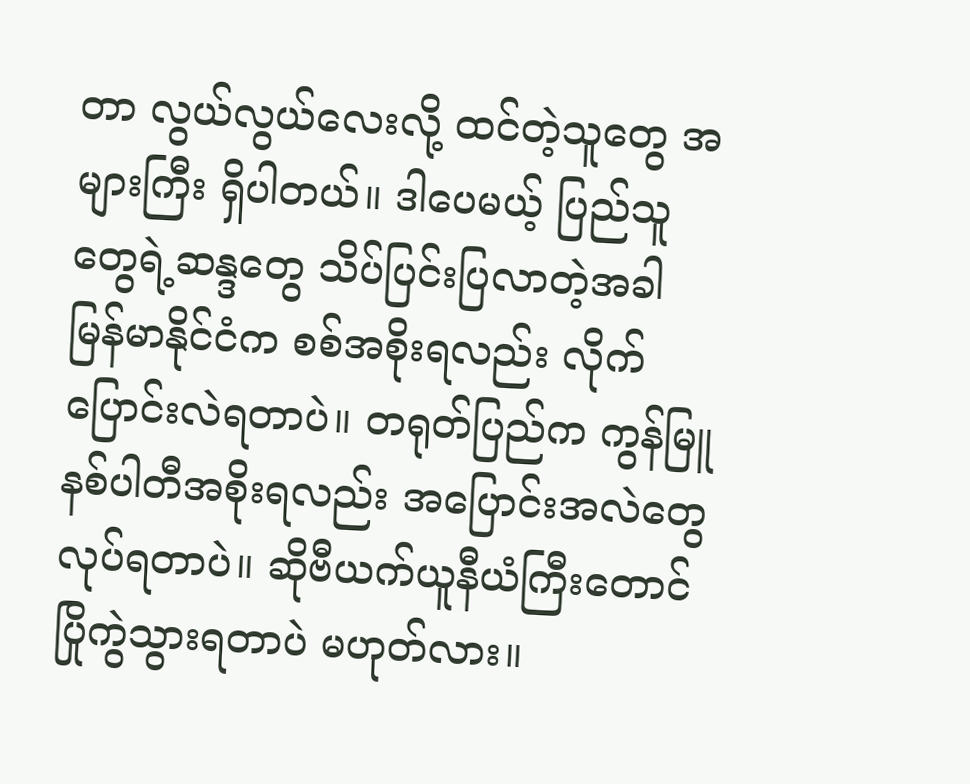တာ လွယ်လွယ်လေးလို့ ထင်တဲ့သူတွေ အများကြီး ရှိပါတယ်။ ဒါပေမယ့် ပြည်သူတွေရဲ့ဆန္ဒတွေ သိပ်ပြင်းပြလာတဲ့အခါ မြန်မာနိုင်ငံက စစ်အစိုးရလည်း လိုက်ပြောင်းလဲရတာပဲ။ တရုတ်ပြည်က ကွန်မြူနစ်ပါတီအစိုးရလည်း အပြောင်းအလဲတွေ လုပ်ရတာပဲ။ ဆိုဗီယက်ယူနီယံကြီးတောင် ပြိုကွဲသွားရတာပဲ မဟုတ်လား။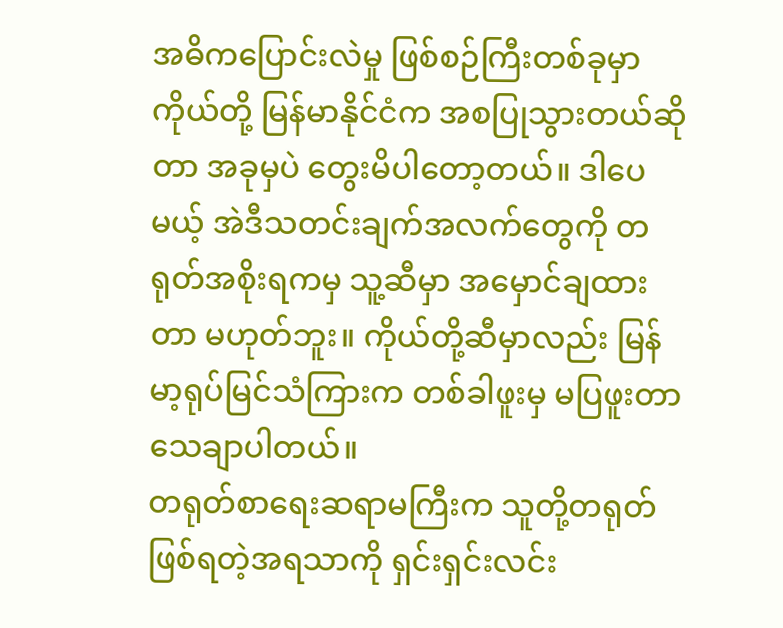အဓိကပြောင်းလဲမှု ဖြစ်စဉ်ကြီးတစ်ခုမှာ ကိုယ်တို့ မြန်မာနိုင်ငံက အစပြုသွားတယ်ဆိုတာ အခုမှပဲ တွေးမိပါတော့တယ်။ ဒါပေမယ့် အဲဒီသတင်းချက်အလက်တွေကို တရုတ်အစိုးရကမှ သူ့ဆီမှာ အမှောင်ချထားတာ မဟုတ်ဘူး။ ကိုယ်တို့ဆီမှာလည်း မြန်မာ့ရုပ်မြင်သံကြားက တစ်ခါဖူးမှ မပြဖူးတာ သေချာပါတယ်။
တရုတ်စာရေးဆရာမကြီးက သူတို့တရုတ်ဖြစ်ရတဲ့အရသာကို ရှင်းရှင်းလင်း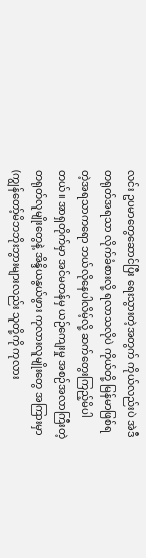လင်း ဥပမာတွေဆောင်ပြီး ရေးသွားတဲ့အတွက် ကိုယ်လည်းပဲ အဲဒီတရုတ်အရသာ လိုက်ခံစားလို့ ရလာသလိုပဲ ကိုယ်တို့ မြန်မာဖြစ်ရတဲ့အရသာကရော ဘယ်လိုနေပါလိမ့်လို့ ဆက်တွေးကြည့်မိပါတယ်။ အာရှတိုက်မှာ အင်မတန်မှ ယဉ်ကျေးမှု အစဉ်အလာကြီးတဲ့ တရုတ်လူမျိုးတွေနဲ့ အိန္ဒိယနွယ်ဖွား ကုလားလူမျိုးတွေ အကြားမှာ (ကျွန်တော့်မိဘဘိုးဘွားများလည်း သူတို့ကို ကုလား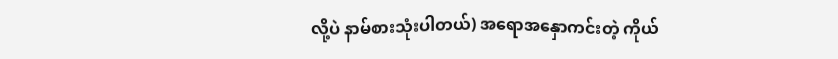လို့ပဲ နာမ်စားသုံးပါတယ်) အရောအနှောကင်းတဲ့ ကိုယ်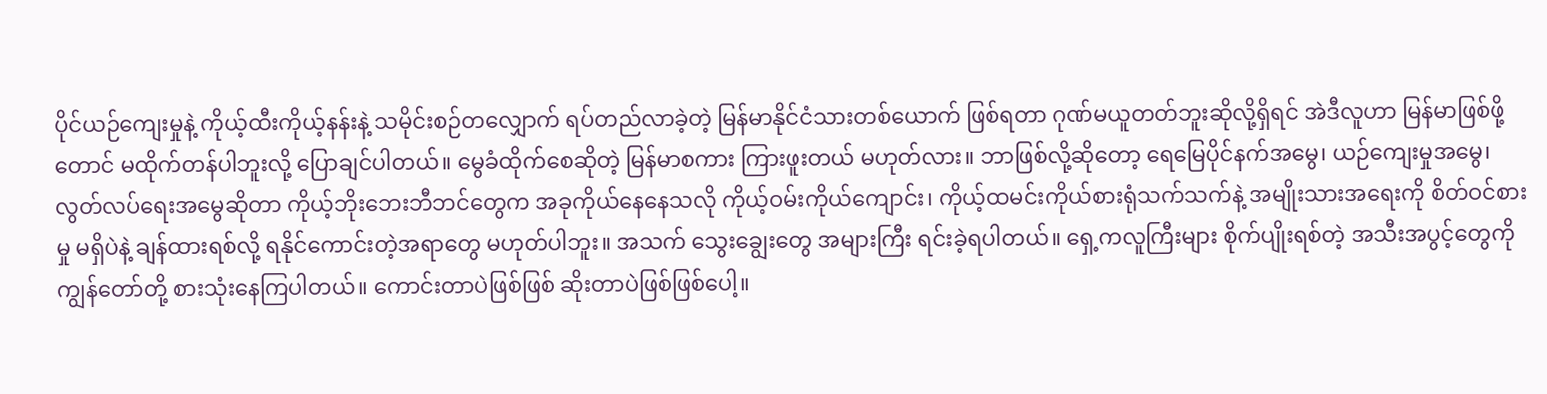ပိုင်ယဉ်ကျေးမှုနဲ့ ကိုယ့်ထီးကိုယ့်နန်းနဲ့ သမိုင်းစဉ်တလျှောက် ရပ်တည်လာခဲ့တဲ့ မြန်မာနိုင်ငံသားတစ်ယောက် ဖြစ်ရတာ ဂုဏ်မယူတတ်ဘူးဆိုလို့ရှိရင် အဲဒီလူဟာ မြန်မာဖြစ်ဖို့တောင် မထိုက်တန်ပါဘူးလို့ ပြောချင်ပါတယ်။ မွေခံထိုက်စေဆိုတဲ့ မြန်မာစကား ကြားဖူးတယ် မဟုတ်လား။ ဘာဖြစ်လို့ဆိုတော့ ရေမြေပိုင်နက်အမွေ၊ ယဉ်ကျေးမှုအမွေ၊ လွတ်လပ်ရေးအမွေဆိုတာ ကိုယ့်ဘိုးဘေးဘီဘင်တွေက အခုကိုယ်နေနေသလို ကိုယ့်ဝမ်းကိုယ်ကျောင်း၊ ကိုယ့်ထမင်းကိုယ်စားရုံသက်သက်နဲ့ အမျိုးသားအရေးကို စိတ်ဝင်စားမှု မရှိပဲနဲ့ ချန်ထားရစ်လို့ ရနိုင်ကောင်းတဲ့အရာတွေ မဟုတ်ပါဘူး။ အသက် သွေးချွေးတွေ အများကြီး ရင်းခဲ့ရပါတယ်။ ရှေ့ကလူကြီးများ စိုက်ပျိုးရစ်တဲ့ အသီးအပွင့်တွေကို ကျွန်တော်တို့ စားသုံးနေကြပါတယ်။ ကောင်းတာပဲဖြစ်ဖြစ် ဆိုးတာပဲဖြစ်ဖြစ်ပေါ့။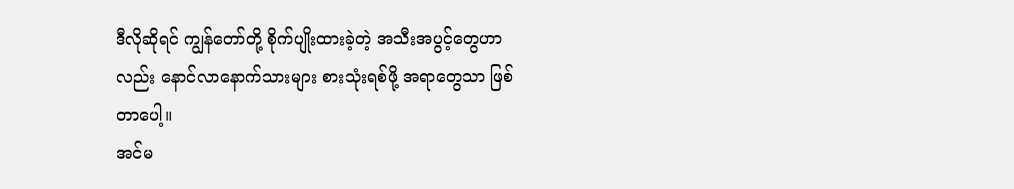ဒီလိုဆိုရင် ကျွန်တော်တို့ စိုက်ပျိုးထားခဲ့တဲ့ အသီးအပွင့်တွေဟာလည်း နောင်လာနောက်သားများ စားသုံးရစ်ဖို့ အရာတွေသာ ဖြစ်တာပေါ့။
အင်မ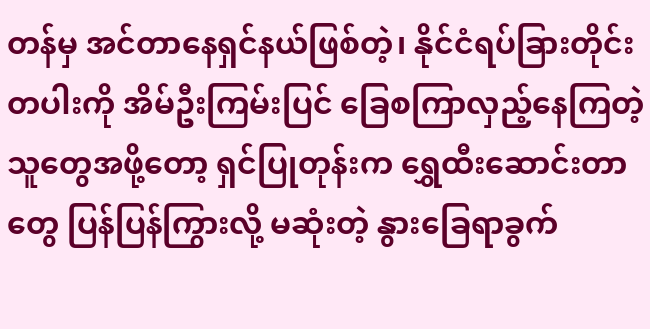တန်မှ အင်တာနေရှင်နယ်ဖြစ်တဲ့၊ နိုင်ငံရပ်ခြားတိုင်းတပါးကို အိမ်ဦးကြမ်းပြင် ခြေစကြာလှည့်နေကြတဲ့ သူတွေအဖို့တော့ ရှင်ပြုတုန်းက ရွှေထီးဆောင်းတာတွေ ပြန်ပြန်ကြွားလို့ မဆုံးတဲ့ နွားခြေရာခွက်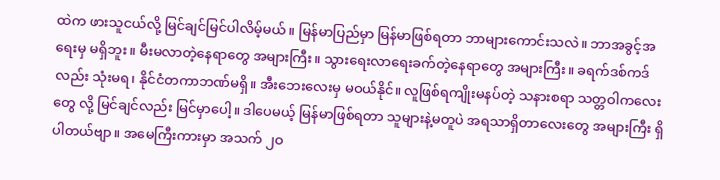ထဲက ဖားသူငယ်လို့ မြင်ချင်မြင်ပါလိမ့်မယ်။ မြန်မာပြည်မှာ မြန်မာဖြစ်ရတာ ဘာများကောင်းသလဲ။ ဘာအခွင့်အရေးမှ မရှိဘူး။ မီးမလာတဲ့နေရာတွေ အများကြီး။ သွားရေးလာရေးခက်တဲ့နေရာတွေ အများကြီး။ ခရက်ဒစ်ကဒ်လည်း သုံးမရ၊ နိုင်ငံတကာဘဏ်မရှိ။ အီးဘေးလေးမှ မဝယ်နိုင်။ လူဖြစ်ရကျိုးမနပ်တဲ့ သနားစရာ သတ္တဝါကလေးတွေ လို့ မြင်ချင်လည်း မြင်မှာပေါ့။ ဒါပေမယ့် မြန်မာဖြစ်ရတာ သူများနဲ့မတူပဲ အရသာရှိတာလေးတွေ အများကြီး ရှိပါတယ်ဗျာ။ အမေကြီးကားမှာ အသက် ၂ဝ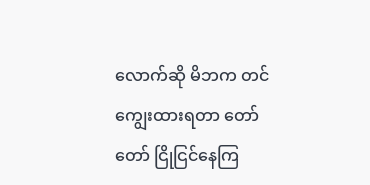လောက်ဆို မိဘက တင်ကျွေးထားရတာ တော်တော် ငြိုငြင်နေကြ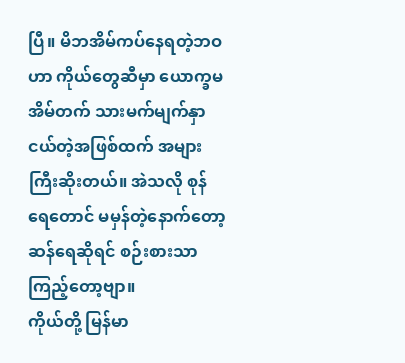ပြီ။ မိဘအိမ်ကပ်နေရတဲ့ဘဝဟာ ကိုယ်တွေဆီမှာ ယောက္ခမအိမ်တက် သားမက်မျက်နှာငယ်တဲ့အဖြစ်ထက် အများကြီးဆိုးတယ်။ အဲသလို စုန်ရေတောင် မမှန်တဲ့နောက်တော့ ဆန်ရေဆိုရင် စဉ်းစားသာကြည့်တော့ဗျာ။
ကိုယ်တို့ မြန်မာ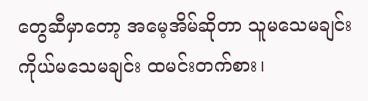တွေဆီမှာတော့ အမေ့အိမ်ဆိုတာ သူမသေမချင်း ကိုယ်မသေမချင်း ထမင်းတက်စား၊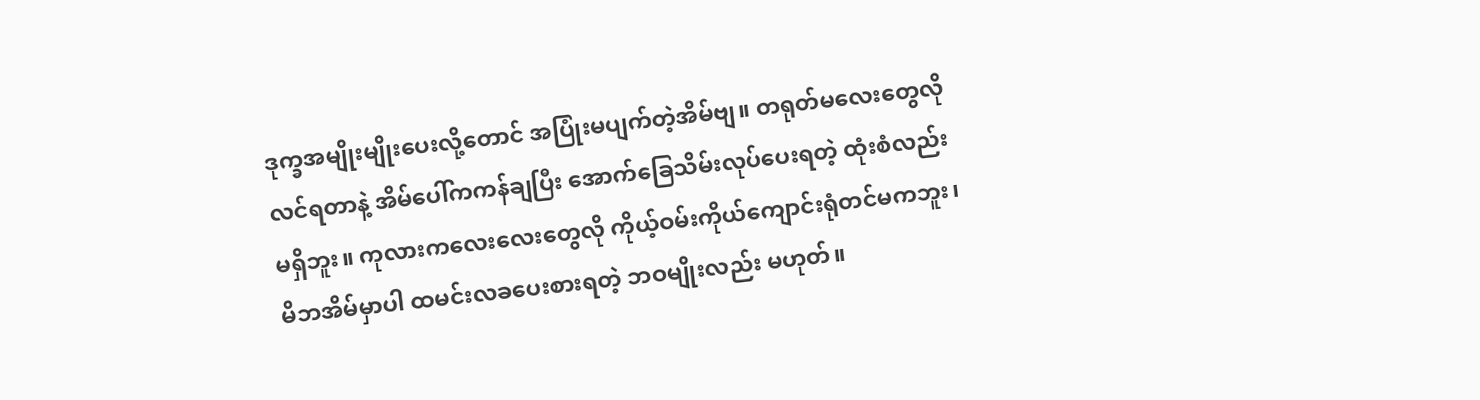ဒုက္ခအမျိုးမျိုးပေးလို့တောင် အပြုံးမပျက်တဲ့အိမ်ဗျ။ တရုတ်မလေးတွေလို လင်ရတာနဲ့ အိမ်ပေါ်ကကန်ချပြီး အောက်ခြေသိမ်းလုပ်ပေးရတဲ့ ထုံးစံလည်း မရှိဘူး။ ကုလားကလေးလေးတွေလို ကိုယ့်ဝမ်းကိုယ်ကျောင်းရုံတင်မကဘူး၊ မိဘအိမ်မှာပါ ထမင်းလခပေးစားရတဲ့ ဘဝမျိုးလည်း မဟုတ်။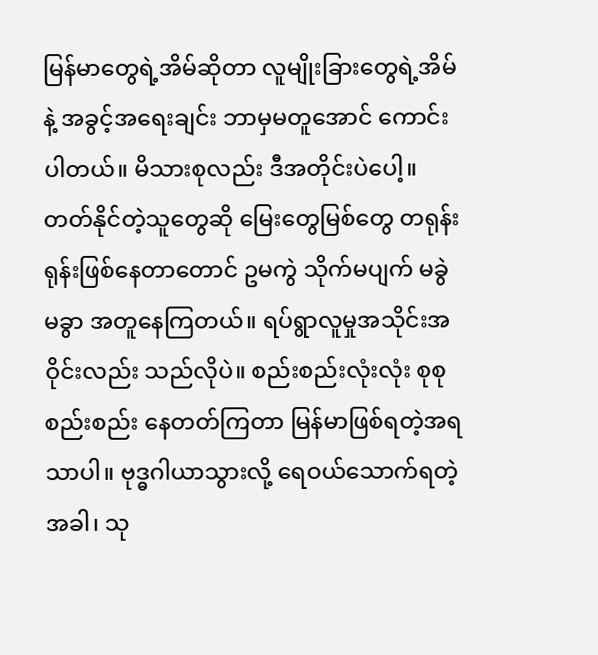မြန်မာတွေရဲ့အိမ်ဆိုတာ လူမျိုးခြားတွေရဲ့အိမ်နဲ့ အခွင့်အရေးချင်း ဘာမှမတူအောင် ကောင်းပါတယ်။ မိသားစုလည်း ဒီအတိုင်းပဲပေါ့။ တတ်နိုင်တဲ့သူတွေဆို မြေးတွေမြစ်တွေ တရုန်းရုန်းဖြစ်နေတာတောင် ဥမကွဲ သိုက်မပျက် မခွဲမခွာ အတူနေကြတယ်။ ရပ်ရွာလူမှုအသိုင်းအဝိုင်းလည်း သည်လိုပဲ။ စည်းစည်းလုံးလုံး စုစုစည်းစည်း နေတတ်ကြတာ မြန်မာဖြစ်ရတဲ့အရသာပါ။ ဗုဒ္ဓဂါယာသွားလို့ ရေဝယ်သောက်ရတဲ့အခါ၊ သု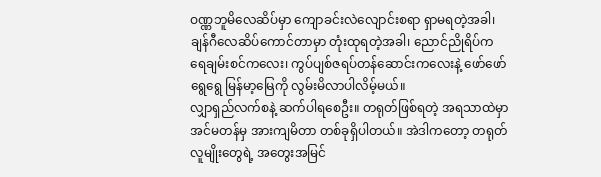ဝဏ္ဏဘူမိလေဆိပ်မှာ ကျောခင်းလဲလျောင်းစရာ ရှာမရတဲ့အခါ၊ ချန်ဂီလေဆိပ်ကောင်တာမှာ တုံးထုရတဲ့အခါ၊ ညောင်ညိုရိပ်က ရေချမ်းစင်ကလေး၊ ကွပ်ပျစ်ဇရပ်တန်ဆောင်းကလေးနဲ့ ဖော်ဖော်ရွေရွေ မြန်မာ့မြေကို လွမ်းမိလာပါလိမ့်မယ်။
လျှာရှည်လက်စနဲ့ ဆက်ပါရစေဦး။ တရုတ်ဖြစ်ရတဲ့ အရသာထဲမှာ အင်မတန်မှ အားကျမိတာ တစ်ခုရှိပါတယ်။ အဲဒါကတော့ တရုတ်လူမျိုးတွေရဲ့ အတွေးအမြင်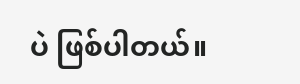ပဲ ဖြစ်ပါတယ်။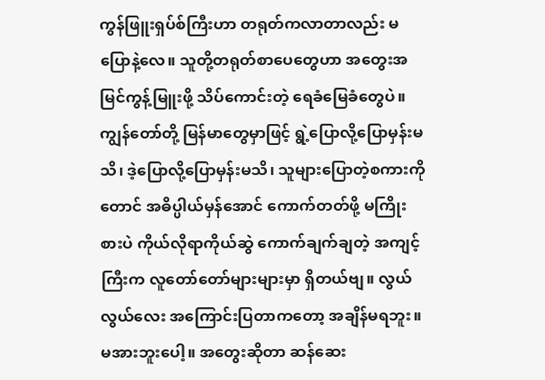ကွန်ဖြူးရှပ်စ်ကြီးဟာ တရုတ်ကလာတာလည်း မပြောနဲ့လေ။ သူတို့တရုတ်စာပေတွေဟာ အတွေးအမြင်ကွန့်မြူးဖို့ သိပ်ကောင်းတဲ့ ရေခံမြေခံတွေပဲ။ ကျွန်တော်တို့ မြန်မာတွေမှာဖြင့် ရွဲ့ပြောလို့ပြောမှန်းမသိ၊ ဒဲ့ပြောလို့ပြောမှန်းမသိ၊ သူများပြောတဲ့စကားကိုတောင် အဓိပ္ပါယ်မှန်အောင် ကောက်တတ်ဖို့ မကြိုးစားပဲ ကိုယ်လိုရာကိုယ်ဆွဲ ကောက်ချက်ချတဲ့ အကျင့်ကြီးက လူတော်တော်များများမှာ ရှိတယ်ဗျ။ လွယ်လွယ်လေး အကြောင်းပြတာကတော့ အချိန်မရဘူး။ မအားဘူးပေါ့။ အတွေးဆိုတာ ဆန်ဆေး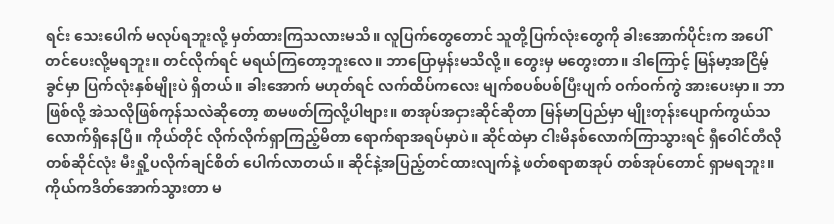ရင်း သေးပေါက် မလုပ်ရဘူးလို့ မှတ်ထားကြသလားမသိ။ လူပြက်တွေတောင် သူတို့ပြက်လုံးတွေကို ခါးအောက်ပိုင်းက အပေါ်တင်ပေးလို့မရဘူး။ တင်လိုက်ရင် မရယ်ကြတော့ဘူးလေ။ ဘာပြောမှန်းမသိလို့။ တွေးမှ မတွေးတာ။ ဒါကြောင့် မြန်မာ့အငြိမ့်ခွင်မှာ ပြက်လုံးနှစ်မျိုးပဲ ရှိတယ်။ ခါးအောက် မဟုတ်ရင် လက်ထိပ်ကလေး မျက်စပစ်ပစ်ပြီးပျက် ဝက်ဝက်ကွဲ အားပေးမှာ။ ဘာဖြစ်လို့ အဲသလိုဖြစ်ကုန်သလဲဆိုတော့ စာမဖတ်ကြလို့ပါဗျား။ စာအုပ်အငှားဆိုင်ဆိုတာ မြန်မာပြည်မှာ မျိုးတုန်းပျောက်ကွယ်သလောက်ရှိနေပြီ။ ကိုယ်တိုင် လိုက်လိုက်ရှာကြည့်မိတာ ရောက်ရာအရပ်မှာပဲ။ ဆိုင်ထဲမှာ ငါးမိနစ်လောက်ကြာသွားရင် ရှီဝေါင်တီလို တစ်ဆိုင်လုံး မီးရှို့ပလိုက်ချင်စိတ် ပေါက်လာတယ်။ ဆိုင်နဲ့အပြည့်တင်ထားလျက်နဲ့ ဖတ်စရာစာအုပ် တစ်အုပ်တောင် ရှာမရဘူး။ ကိုယ်ကဒိတ်အောက်သွားတာ မ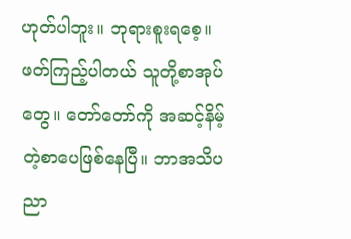ဟုတ်ပါဘူး။ ဘုရားစူးရစေ့။ ဖတ်ကြည့်ပါတယ် သူတို့စာအုပ်တွေ။ တော်တော်ကို အဆင့်နိမ့်တဲ့စာပေဖြစ်နေပြီ။ ဘာအသိပညာ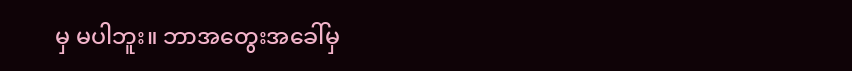မှ မပါဘူး။ ဘာအတွေးအခေါ်မှ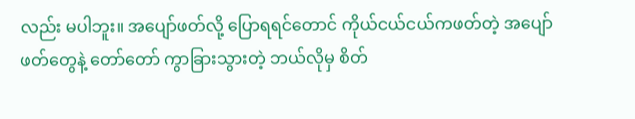လည်း မပါဘူး။ အပျော်ဖတ်လို့ ပြောရရင်တောင် ကိုယ်ငယ်ငယ်ကဖတ်တဲ့ အပျော်ဖတ်တွေနဲ့ တော်တော် ကွာခြားသွားတဲ့ ဘယ်လိုမှ စိတ်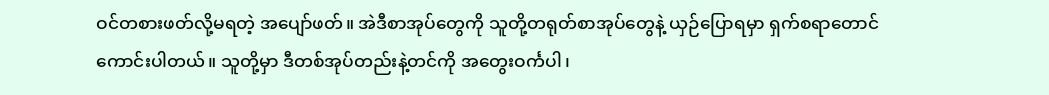ဝင်တစားဖတ်လို့မရတဲ့ အပျော်ဖတ်။ အဲဒီစာအုပ်တွေကို သူတို့တရုတ်စာအုပ်တွေနဲ့ ယှဉ်ပြောရမှာ ရှက်စရာတောင် ကောင်းပါတယ်။ သူတို့မှာ ဒီတစ်အုပ်တည်းနဲ့တင်ကို အတွေးဝင်္ကပါ၊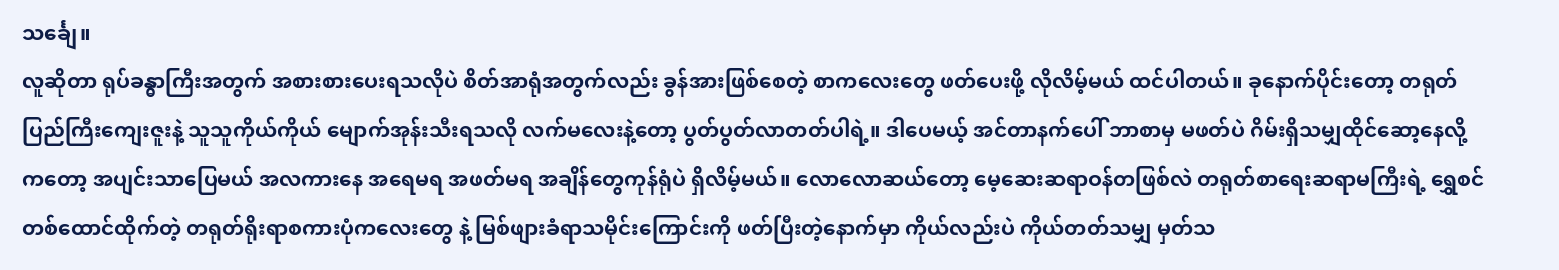သင်္ချေ။
လူဆိုတာ ရုပ်ခန္ဓာကြီးအတွက် အစားစားပေးရသလိုပဲ စိတ်အာရုံအတွက်လည်း ခွန်အားဖြစ်စေတဲ့ စာကလေးတွေ ဖတ်ပေးဖို့ လိုလိမ့်မယ် ထင်ပါတယ်။ ခုနောက်ပိုင်းတော့ တရုတ်ပြည်ကြီးကျေးဇူးနဲ့ သူသူကိုယ်ကိုယ် မျောက်အုန်းသီးရသလို လက်မလေးနဲ့တော့ ပွတ်ပွတ်လာတတ်ပါရဲ့။ ဒါပေမယ့် အင်တာနက်ပေါ် ဘာစာမှ မဖတ်ပဲ ဂိမ်းရှိသမျှထိုင်ဆော့နေလို့ကတော့ အပျင်းသာပြေမယ် အလကားနေ အရေမရ အဖတ်မရ အချိန်တွေကုန်ရုံပဲ ရှိလိမ့်မယ်။ လောလောဆယ်တော့ မေ့ဆေးဆရာဝန်တဖြစ်လဲ တရုတ်စာရေးဆရာမကြီးရဲ့ ရွှေစင်တစ်ထောင်ထိုက်တဲ့ တရုတ်ရိုးရာစကားပုံကလေးတွေ နဲ့ မြစ်ဖျားခံရာသမိုင်းကြောင်းကို ဖတ်ပြီးတဲ့နောက်မှာ ကိုယ်လည်းပဲ ကိုယ်တတ်သမျှ မှတ်သ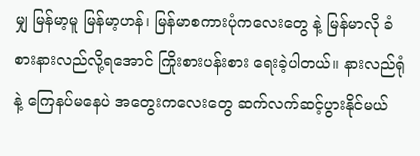မျှ မြန်မာ့မူ မြန်မာ့ဟန်၊ မြန်မာစကားပုံကလေးတွေ နဲ့ မြန်မာလို ခံစားနားလည်လို့ရအောင် ကြိုးစားပန်းစား ရေးခဲ့ပါတယ်။ နားလည်ရုံနဲ့ ကြေနပ်မနေပဲ အတွေးကလေးတွေ ဆက်လက်ဆင့်ပွားနိုင်မယ်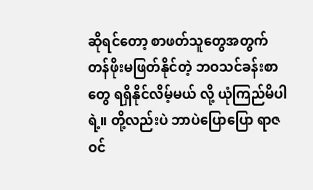ဆိုရင်တော့ စာဖတ်သူတွေအတွက် တန်ဖိုးမဖြတ်နိုင်တဲ့ ဘဝသင်ခန်းစာတွေ ရရှိနိုင်လိမ့်မယ် လို့ ယုံကြည်မိပါရဲ့။ တို့လည်းပဲ ဘာပဲပြောပြော ရာဇဝင်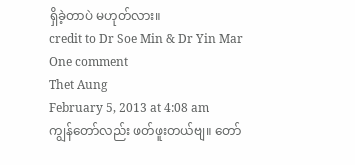ရှိခဲ့တာပဲ မဟုတ်လား။
credit to Dr Soe Min & Dr Yin Mar
One comment
Thet Aung
February 5, 2013 at 4:08 am
ကျွန်တော်လည်း ဖတ်ဖူးတယ်ဗျ။ တော်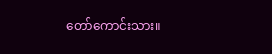တော်ကောင်းသား။